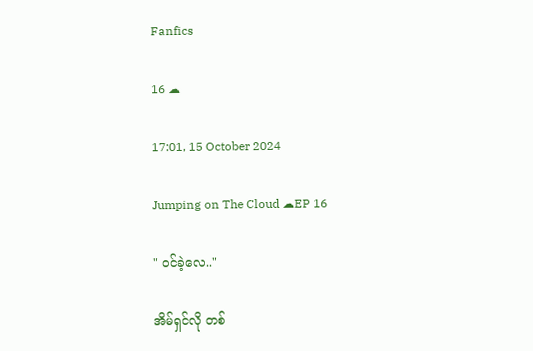Fanfics

16 ☁

17:01, 15 October 2024

Jumping on The Cloud ☁EP 16

" ဝင်ခဲ့လေ.."

အိမ်ရှင်လို တစ်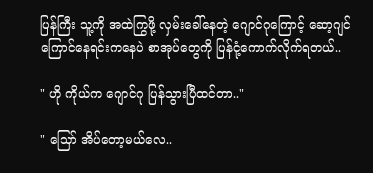ပြန်ကြီး သူ့ကို အထဲကြွဖို့ လှမ်းခေါ်နေတဲ့ ဂျောင်ဂုကြောင့် ဆော့ဂျင် ကြောင်နေရင်းကနေပဲ စာအုပ်တွေကို ပြန်ငုံ့ကောက်လိုက်ရတယ်..

" ဟို ကိုယ်က ဂျောင်ဂု ပြန်သွားပြီထင်တာ.."

" သြော် အိပ်တော့မယ်လေ..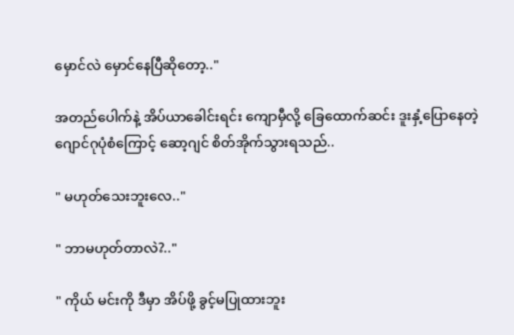မှောင်လဲ မှောင်နေပြီဆိုတော့.."

အတည်ပေါက်နဲ့ အိပ်ယာခေါင်းရင်း ကျောမှီလို့ ခြေထောက်ဆင်း ဒူးနှံ့ပြောနေတဲ့ ဂျောင်ဂုပုံစံကြောင့် ဆော့ဂျင် စိတ်အိုက်သွားရသည်..

" မဟုတ်သေးဘူးလေ.."

" ဘာမဟုတ်တာလဲ?.."

" ကိုယ် မင်းကို ဒီမှာ အိပ်ဖို့ ခွင့်မပြုထားဘူး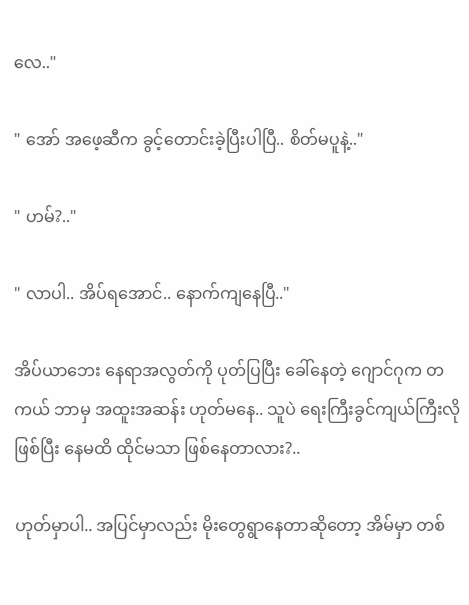လေ.."

" အော် အဖေ့ဆီက ခွင့်တောင်းခဲ့ပြီးပါပြီ.. စိတ်မပူနဲ့.."

" ဟမ်?.."

" လာပါ.. အိပ်ရအောင်.. နောက်ကျနေပြီ.."

အိပ်ယာဘေး နေရာအလွတ်ကို ပုတ်ပြပြီး ခေါ်နေတဲ့ ဂျောင်ဂုက တကယ် ဘာမှ အထူးအဆန်း ဟုတ်မနေ.. သူပဲ ရေးကြီးခွင်ကျယ်ကြီးလိုဖြစ်ပြီး နေမထိ ထိုင်မသာ ဖြစ်နေတာလား?..

ဟုတ်မှာပါ.. အပြင်မှာလည်း မိုးတွေရွာနေတာဆိုတော့ အိမ်မှာ တစ်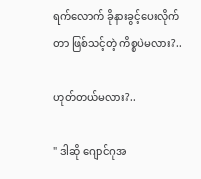ရက်လောက် ခိုနားခွင့်ပေးလိုက်တာ ဖြစ်သင့်တဲ့ ကိစ္စပဲမလား?..

ဟုတ်တယ်မလား?..

" ဒါဆို ဂျောင်ဂုအ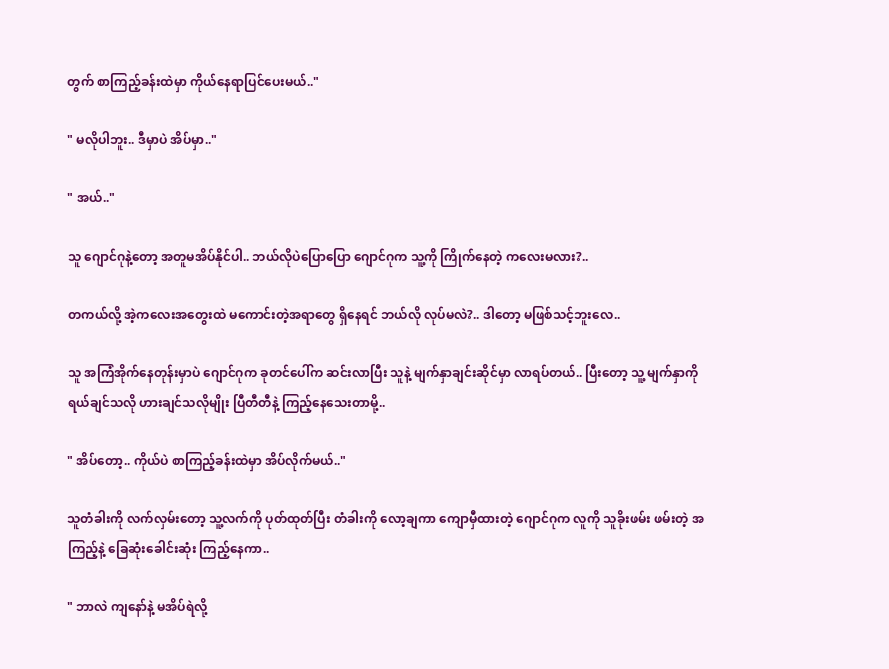တွက် စာကြည့်ခန်းထဲမှာ ကိုယ်နေရာပြင်ပေးမယ်.."

" မလိုပါဘူး.. ဒီမှာပဲ အိပ်မှာ.."

" အယ်.."

သူ ဂျောင်ဂုနဲ့တော့ အတူမအိပ်နိုင်ပါ.. ဘယ်လိုပဲပြောပြော ဂျောင်ဂုက သူ့ကို ကြိုက်နေတဲ့ ကလေးမလား?..

တကယ်လို့ အဲ့ကလေးအတွေးထဲ မကောင်းတဲ့အရာတွေ ရှိနေရင် ဘယ်လို လုပ်မလဲ?.. ဒါတော့ မဖြစ်သင့်ဘူးလေ..

သူ အကြံအိုက်နေတုန်းမှာပဲ ဂျောင်ဂုက ခုတင်ပေါ်က ဆင်းလာပြီး သူနဲ့ မျက်နှာချင်းဆိုင်မှာ လာရပ်တယ်.. ပြီးတော့ သူ့ မျက်နှာကို ရယ်ချင်သလို ဟားချင်သလိုမျိုး ပြီတီတီနဲ့ ကြည့်နေသေးတာမို့..

" အိပ်တော့.. ကိုယ်ပဲ စာကြည့်ခန်းထဲမှာ အိပ်လိုက်မယ်.."

သူတံခါးကို လက်လှမ်းတော့ သူ့လက်ကို ပုတ်ထုတ်ပြီး တံခါးကို လော့ချကာ ကျောမှီထားတဲ့ ဂျောင်ဂုက လူကို သူခိုးဖမ်း ဖမ်းတဲ့ အကြည့်နဲ့ ခြေဆုံးခေါင်းဆုံး ကြည့်နေကာ..

" ဘာလဲ ကျနော်နဲ့ မအိပ်ရဲလို့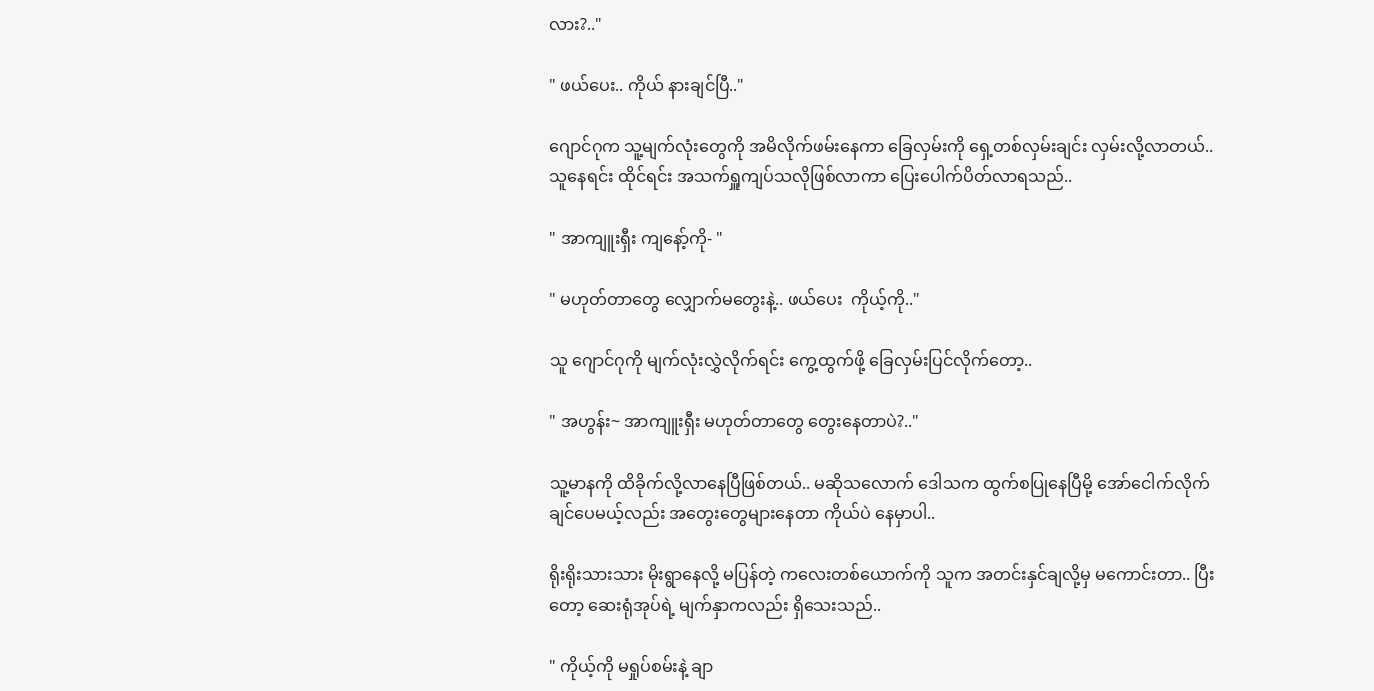လား?.."

" ဖယ်ပေး.. ကိုယ် နားချင်ပြီ.."

ဂျောင်ဂုက သူ့မျက်လုံးတွေကို အမိလိုက်ဖမ်းနေကာ ခြေလှမ်းကို ရှေ့တစ်လှမ်းချင်း လှမ်းလို့လာတယ်.. သူနေရင်း ထိုင်ရင်း အသက်ရှူကျပ်သလိုဖြစ်လာကာ ပြေးပေါက်ပိတ်လာရသည်..

" အာကျူးရှီး ကျနော့်ကို- "

" မဟုတ်တာတွေ လျှောက်မတွေးနဲ့.. ဖယ်ပေး  ကိုယ့်ကို.."

သူ ဂျောင်ဂုကို မျက်လုံးလွှဲလိုက်ရင်း ကွေ့ထွက်ဖို့ ခြေလှမ်းပြင်လိုက်တော့..

" အဟွန်း~ အာကျူးရှီး မဟုတ်တာတွေ တွေးနေတာပဲ?.."

သူ့မာနကို ထိခိုက်လို့လာနေပြီဖြစ်တယ်.. မဆိုသလောက် ဒေါသက ထွက်စပြုနေပြီမို့ အော်ငေါက်လိုက်ချင်ပေမယ့်လည်း အတွေးတွေများနေတာ ကိုယ်ပဲ နေမှာပါ..

ရိုးရိုးသားသား မိုးရွာနေလို့ မပြန်တဲ့ ကလေးတစ်ယောက်ကို သူက အတင်းနှင်ချလို့မှ မကောင်းတာ.. ပြီးတော့ ဆေးရုံအုပ်ရဲ့ မျက်နှာကလည်း ရှိသေးသည်..

" ကိုယ့်ကို မရှုပ်စမ်းနဲ့ ချာ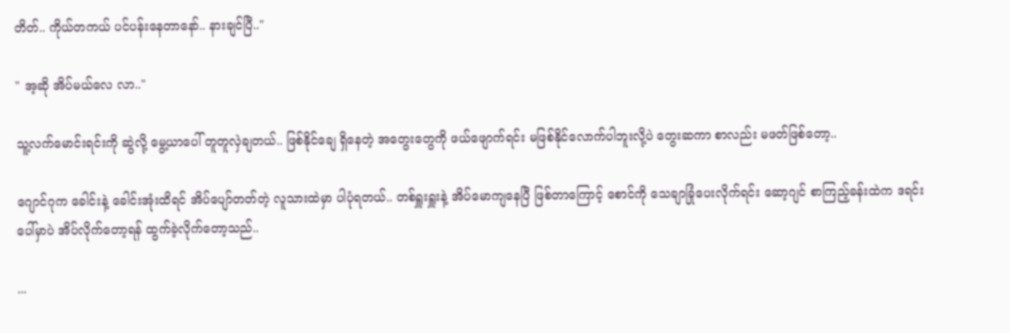တိတ်.. ကိုယ်တကယ် ပင်ပန်းနေတာနော်.. နားချင်ပြီ.."

" အ့ဆို အိပ်မယ်လေ လာ.."

သူ့လက်မောင်းရင်းကို ဆွဲလို့ မွေ့ယာပေါ် တူတူလှဲချတယ်.. ဖြစ်နိုင်ချေ ရှိနေတဲ့ အတွေးတွေကို ဖယ်ဖျောက်ရင်း မဖြစ်နိုင်လောက်ပါဘူးလို့ပဲ တွေးဆကာ စာလည်း မဖတ်ဖြစ်တော့..

ဂျောင်ဂုက ခေါင်းနဲ့ ခေါင်းအုံးထိရင် အိပ်ပျော်တတ်တဲ့ လူသားထဲမှာ ပါပုံရတယ်.. တစ်ရှူးရှူးနဲ့ အိပ်မောကျနေပြီ ဖြစ်တာကြောင့် စောင်ကို သေချာခြုံပေးလိုက်ရင်း ဆော့ဂျင် စာကြည့်ခန်းထဲက ဒရင်းပေါ်မှာပဲ အိပ်လိုက်တော့ရန် ထွက်ခဲ့လိုက်တော့သည်..

...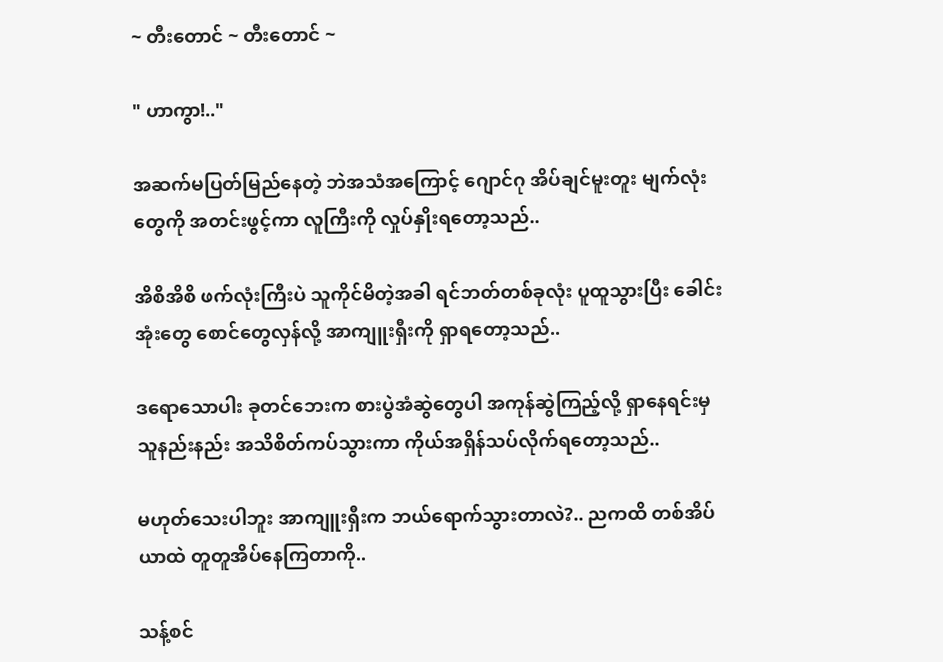~ တီးတောင် ~ တီးတောင် ~

" ဟာကွာ!.."

အဆက်မပြတ်မြည်နေတဲ့ ဘဲအသံအကြောင့် ဂျောင်ဂု အိပ်ချင်မူးတူး မျက်လုံးတွေကို အတင်းဖွင့်ကာ လူကြီးကို လှုပ်နှိုးရတော့သည်..

အိစိအိစိ ဖက်လုံးကြီးပဲ သူကိုင်မိတဲ့အခါ ရင်ဘတ်တစ်ခုလုံး ပူထူသွားပြီး ခေါင်းအုံးတွေ စောင်တွေလှန်လို့ အာကျူးရှီးကို ရှာရတော့သည်..

ဒရောသောပါး ခုတင်ဘေးက စားပွဲအံဆွဲတွေပါ အကုန်ဆွဲကြည့်လို့ ရှာနေရင်းမှ သူနည်းနည်း အသိစိတ်ကပ်သွားကာ ကိုယ်အရှိန်သပ်လိုက်ရတော့သည်..

မဟုတ်သေးပါဘူး အာကျူးရှီးက ဘယ်ရောက်သွားတာလဲ?.. ညကထိ တစ်အိပ်ယာထဲ တူတူအိပ်နေကြတာကို..

သန့်စင်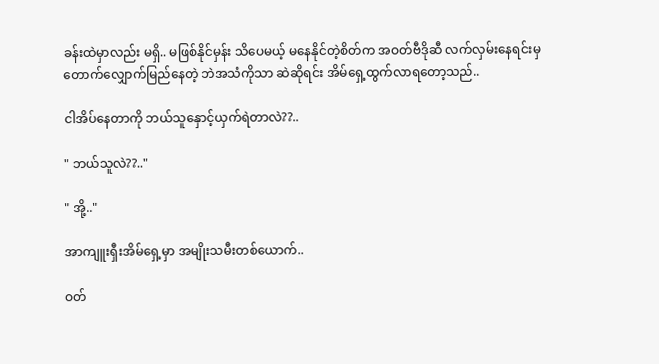ခန်းထဲမှာလည်း မရှိ.. မဖြစ်နိုင်မှန်း သိပေမယ့် မနေနိုင်တဲ့စိတ်က အဝတ်ဗီဒိုဆီ လက်လှမ်းနေရင်းမှ တောက်လျှောက်မြည်နေတဲ့ ဘဲအသံကိုသာ ဆဲဆိုရင်း အိမ်ရှေ့ထွက်လာရတော့သည်..

ငါအိပ်နေတာကို ဘယ်သူနှောင့်ယှက်ရဲတာလဲ??..

" ဘယ်သူလဲ??.."

" အို့.."

အာကျူးရှီးအိမ်ရှေ့မှာ အမျိုးသမီးတစ်ယောက်..

ဝတ်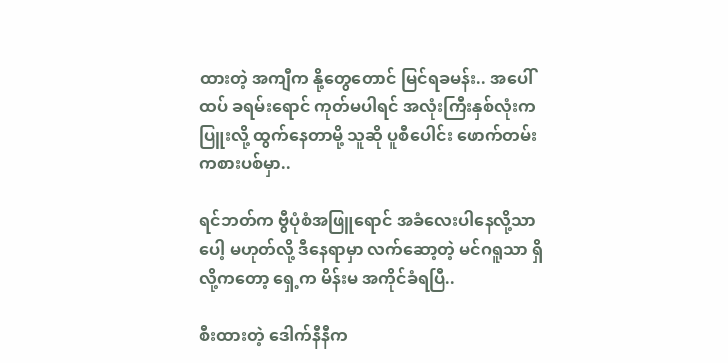ထားတဲ့ အကျီက နို့တွေတောင် မြင်ရခမန်း.. အပေါ်ထပ် ခရမ်းရောင် ကုတ်မပါရင် အလုံးကြီးနှစ်လုံးက ပြူးလို့ ထွက်နေတာမို့ သူဆို ပူစီပေါင်း ဖောက်တမ်း ကစားပစ်မှာ..

ရင်ဘတ်က ဗွီပုံစံအဖြူရောင် အခံလေးပါနေလို့သာပေါ့ မဟုတ်လို့ ဒီနေရာမှာ လက်ဆော့တဲ့ မင်ဂရူသာ ရှိလို့ကတော့ ရှေ့က မိန်းမ အကိုင်ခံရပြီ..

စီးထားတဲ့ ဒေါက်နီနီက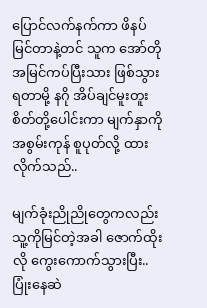ပြောင်လက်နက်ကာ ဖိနပ်မြင်တာနဲ့တင် သူက အော်တို အမြင်ကပ်ပြီးသား ဖြစ်သွားရတာမို့ နဂို အိပ်ချင်မူးတူးစိတ်တို့ပေါင်းကာ မျက်နှာကို အစွမ်းကုန် စူပုတ်လို့ ထားလိုက်သည်..

မျက်ခုံးညိုညိုတွေကလည်း သူ့ကိုမြင်တဲ့အခါ ဇောက်ထိုးလို ကွေးကောက်သွားပြီး.. ပြုံးနေဆဲ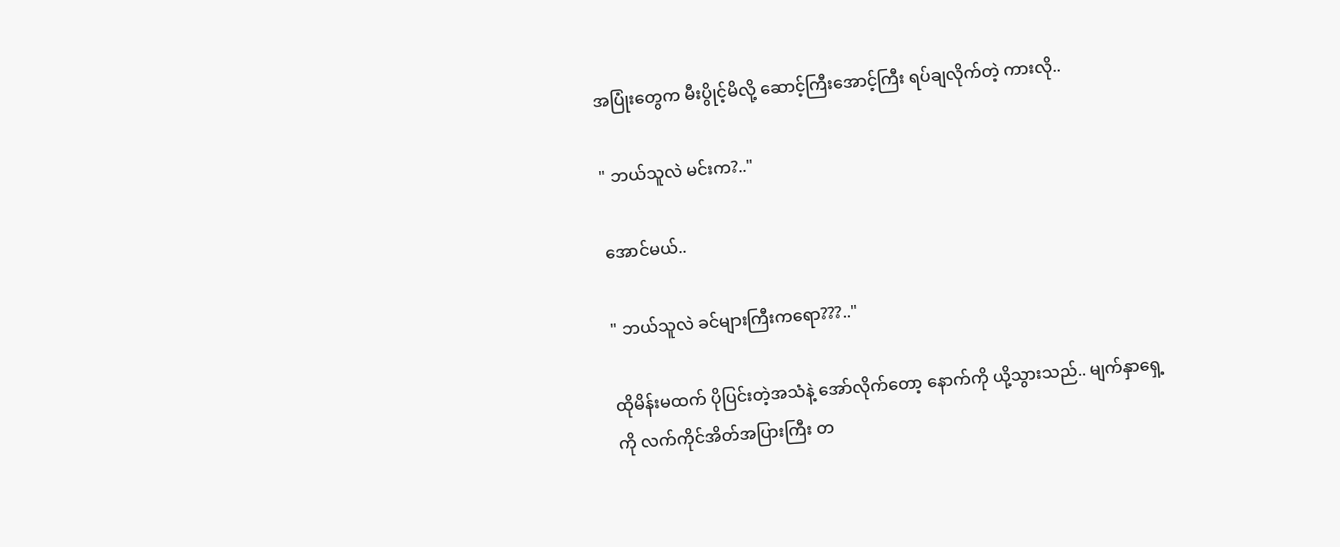အပြုံးတွေက မီးပွိုင့်မိလို့ ဆောင့်ကြီးအောင့်ကြီး ရပ်ချလိုက်တဲ့ ကားလို..

" ဘယ်သူလဲ မင်းက?.."

အောင်မယ်..

" ဘယ်သူလဲ ခင်များကြီးကရော???.."

ထိုမိန်းမထက် ပိုပြင်းတဲ့အသံနဲ့ အော်လိုက်တော့ နောက်ကို ယို့သွားသည်.. မျက်နှာရှေ့ကို လက်ကိုင်အိတ်အပြားကြီး တ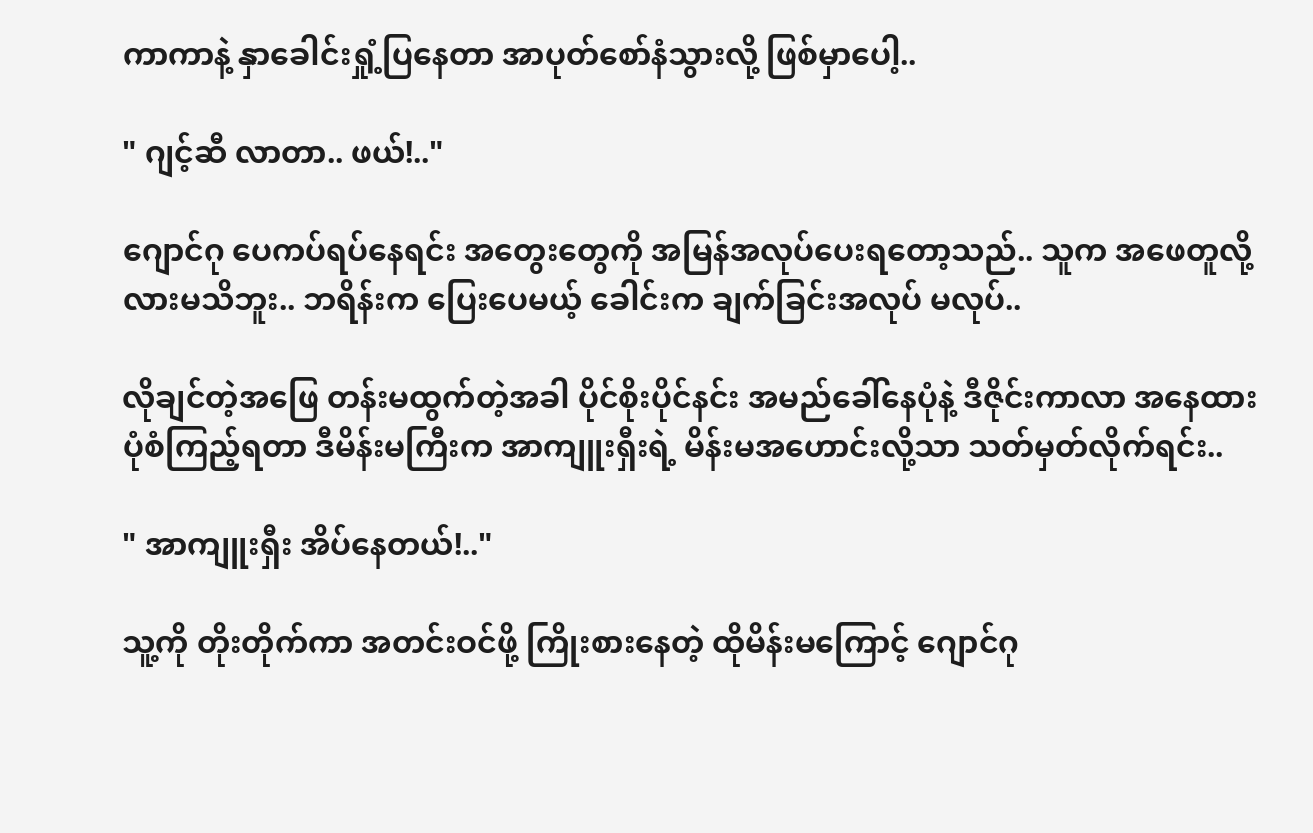ကာကာနဲ့ နှာခေါင်းရှုံ့ပြနေတာ အာပုတ်စော်နံသွားလို့ ဖြစ်မှာပေါ့..

" ဂျင့်ဆီ လာတာ.. ဖယ်!.."

ဂျောင်ဂု ပေကပ်ရပ်နေရင်း အတွေးတွေကို အမြန်အလုပ်ပေးရတော့သည်.. သူက အဖေတူလို့လားမသိဘူး.. ဘရိန်းက ပြေးပေမယ့် ခေါင်းက ချက်ခြင်းအလုပ် မလုပ်..

လိုချင်တဲ့အဖြေ တန်းမထွက်တဲ့အခါ ပိုင်စိုးပိုင်နင်း အမည်ခေါ်နေပုံနဲ့ ဒီဇိုင်းကာလာ အနေထား ပုံစံကြည့်ရတာ ဒီမိန်းမကြီးက အာကျူးရှီးရဲ့ မိန်းမအဟောင်းလို့သာ သတ်မှတ်လိုက်ရင်း..

" အာကျူးရှီး အိပ်နေတယ်!.."

သူ့ကို တိုးတိုက်ကာ အတင်းဝင်ဖို့ ကြိုးစားနေတဲ့ ထိုမိန်းမကြောင့် ဂျောင်ဂု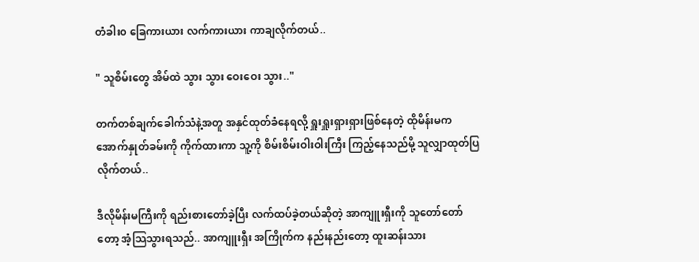တံခါး၀ ခြေကားယား လက်ကားယား ကာချလိုက်တယ်..

" သူစိမ်းတွေ အိမ်ထဲ သွား သွား ဝေးဝေး သွား.."

တက်တစ်ချက်ခေါက်သံနဲ့အတူ အနှင်ထုတ်ခံနေရလို့ ရှူးရှူးရှားရှားဖြစ်နေတဲ့ ထိုမိန်းမက အောက်နှုတ်ခမ်းကို ကိုက်ထားကာ သူ့ကို စိမ်းစိမ်းဝါးဝါးကြီး ကြည့်နေသည်မို့ သူလျှာထုတ်ပြလိုက်တယ်..

ဒီလိုမိန်းမကြီးကို ရည်းစားတော်ခဲ့ပြီး လက်ထပ်ခဲ့တယ်ဆိုတဲ့ အာကျူးရှီးကို သူတော်တော်တော့ အံ့သြသွားရသည်.. အာကျူးရှီး အကြိုက်က နည်းနည်းတော့ ထူးဆန်းသား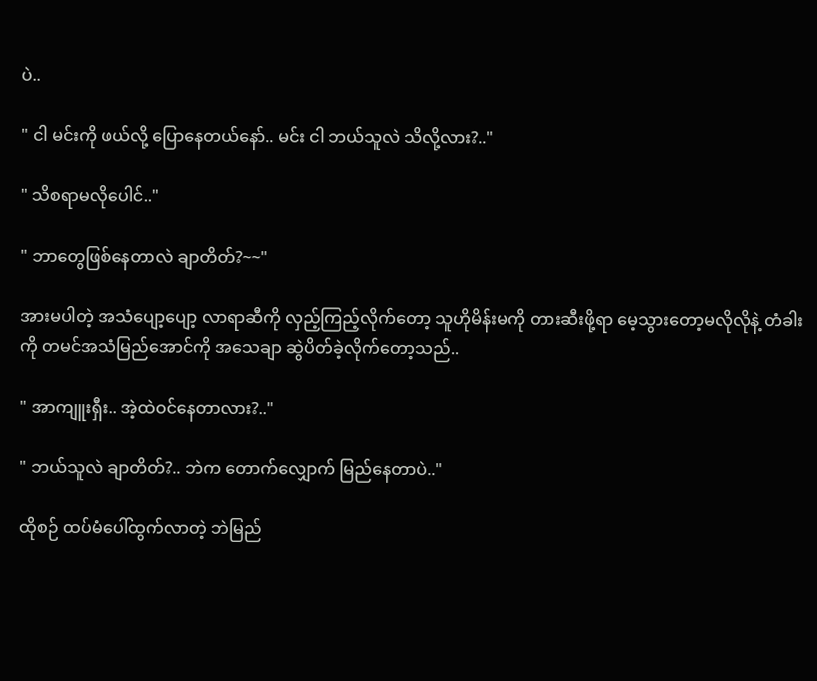ပဲ..

" ငါ မင်းကို ဖယ်လို့ ပြောနေတယ်နော်.. မင်း ငါ ဘယ်သူလဲ သိလို့လား?.."

" သိစရာမလိုပေါင်.."

" ဘာတွေဖြစ်နေတာလဲ ချာတိတ်?~~"

အားမပါတဲ့ အသံပျော့ပျော့ လာရာဆီကို လှည့်ကြည့်လိုက်တော့ သူဟိုမိန်းမကို တားဆီးဖို့ရာ မေ့သွားတော့မလိုလိုနဲ့ တံခါးကို တမင်အသံမြည်အောင်ကို အသေချာ ဆွဲပိတ်ခဲ့လိုက်တော့သည်..

" အာကျူးရှီး.. အဲ့ထဲဝင်နေတာလား?.."

" ဘယ်သူလဲ ချာတိတ်?.. ဘဲက တောက်လျှောက် မြည်နေတာပဲ.."

ထိုစဉ် ထပ်မံပေါ်ထွက်လာတဲ့ ဘဲမြည်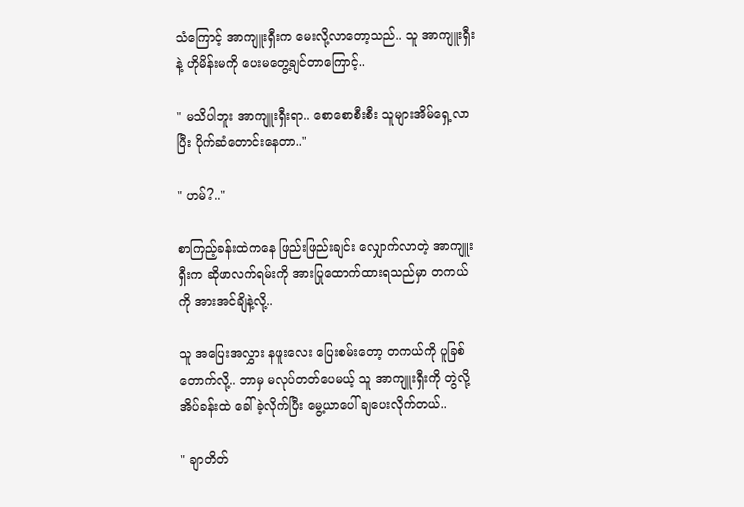သံကြောင့် အာကျူးရှီးက မေးလို့လာတော့သည်.. သူ အာကျူးရှီးနဲ့ ဟိုမိန်းမကို ပေးမတွေ့ချင်တာကြောင့်..

" မသိပါဘူး အာကျူးရှီးရာ.. စောစောစီးစီး သူများအိမ်ရှေ့လာပြီး ပိုက်ဆံတောင်းနေတာ.."

" ဟမ်?.."

စာကြည့်ခန်းထဲကနေ ဖြည်းဖြည်းချင်း လျှောက်လာတဲ့ အာကျူးရှီးက ဆိုဖာလက်ရမ်းကို အားပြုထောက်ထားရသည်မှာ တကယ်ကို အားအင်ချိနဲ့လို့..

သူ အပြေးအလွှား နဖူးလေး ပြေးစမ်းတော့ တကယ်ကို ပူခြစ်တောက်လို့.. ဘာမှ မလုပ်တတ်ပေမယ့် သူ အာကျူးရှီးကို တွဲလို့ အိပ်ခန်းထဲ ခေါ်ခဲ့လိုက်ပြီး မွေ့ယာပေါ် ချပေးလိုက်တယ်..

" ချာတိတ်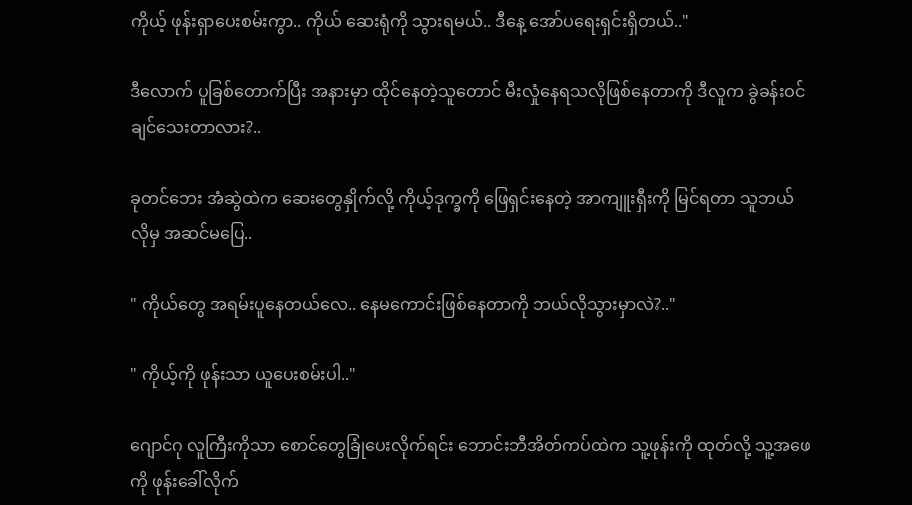ကိုယ့် ဖုန်းရှာပေးစမ်းကွာ.. ကိုယ် ဆေးရုံကို သွားရမယ်.. ဒီနေ့ အော်ပရေးရှင်းရှိတယ်.."

ဒီလောက် ပူခြစ်တောက်ပြီး အနားမှာ ထိုင်နေတဲ့သူတောင် မီးလှုံနေရသလိုဖြစ်နေတာကို ဒီလူက ခွဲခန်းဝင်ချင်သေးတာလား?..

ခုတင်ဘေး အံဆွဲထဲက ဆေးတွေနှိုက်လို့ ကိုယ့်ဒုက္ခကို ဖြေရှင်းနေတဲ့ အာကျူးရှီးကို မြင်ရတာ သူဘယ်လိုမှ အဆင်မပြေ..

" ကိုယ်တွေ အရမ်းပူနေတယ်လေ.. နေမကောင်းဖြစ်နေတာကို ဘယ်လိုသွားမှာလဲ?.."

" ကိုယ့်ကို ဖုန်းသာ ယူပေးစမ်းပါ.."

ဂျောင်ဂု လူကြီးကိုသာ စောင်တွေခြုံပေးလိုက်ရင်း ဘောင်းဘီအိတ်ကပ်ထဲက သူ့ဖုန်းကို ထုတ်လို့ သူ့အဖေကို ဖုန်းခေါ်လိုက်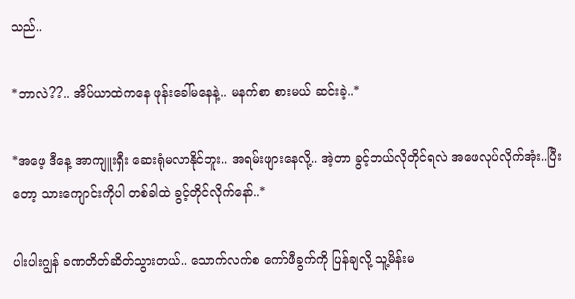သည်..

*ဘာလဲ??.. အိပ်ယာထဲကနေ ဖုန်းခေါ်မနေနဲ့.. မနက်စာ စားမယ် ဆင်းခဲ့..*

*အဖေ့ ဒီနေ့ အာကျူးရှီး ဆေးရုံမလာနိုင်ဘူး.. အရမ်းဖျားနေလို့.. အဲ့တာ ခွင့်ဘယ်လိုတိုင်ရလဲ အဖေလုပ်လိုက်အုံး..ပြီးတော့ သားကျောင်းကိုပါ တစ်ခါထဲ ခွင့်တိုင်လိုက်နော်..*

ပါးပါးဂျွန် ခဏတိတ်ဆိတ်သွားတယ်.. သောက်လက်စ ကော်ဖီခွက်ကို ပြန်ချလို့ သူ့မိန်းမ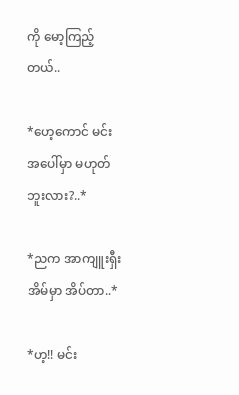ကို မော့ကြည့်တယ်..

*ဟေ့ကောင် မင်း အပေါ်မှာ မဟုတ်ဘူးလား?..*

*ညက အာကျူးရှီးအိမ်မှာ အိပ်တာ..*

*ဟ့!! မင်း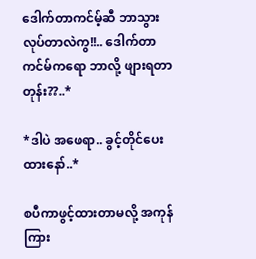ဒေါက်တာကင်မ့်ဆီ ဘာသွားလုပ်တာလဲကွ!!.. ဒေါက်တာကင်မ်ကရော ဘာလို့ ဖျားရတာတုန်း??..*

*ဒါပဲ အဖေရာ.. ခွင့်တိုင်ပေးထားနော်..*

စပီကာဖွင့်ထားတာမလို့ အကုန်ကြား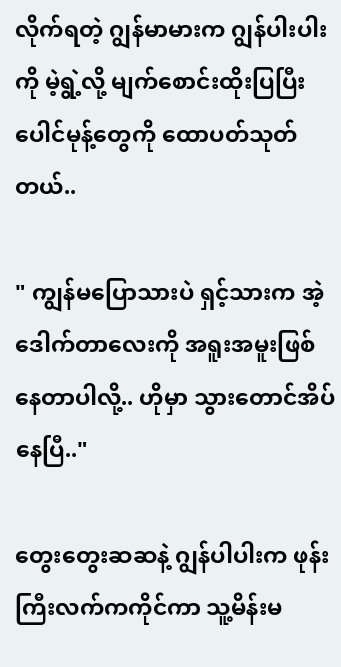လိုက်ရတဲ့ ဂျွန်မာမားက ဂျွန်ပါးပါးကို မဲ့ရွဲ့လို့ မျက်စောင်းထိုးပြပြီး ပေါင်မုန့်တွေကို ထောပတ်သုတ်တယ်..

" ကျွန်မပြောသားပဲ ရှင့်သားက အဲ့ဒေါက်တာလေးကို အရူးအမူးဖြစ်နေတာပါလို့.. ဟိုမှာ သွားတောင်အိပ်နေပြီ.."

တွေးတွေးဆဆနဲ့ ဂျွန်ပါပါးက ဖုန်းကြီးလက်ကကိုင်ကာ သူ့မိန်းမ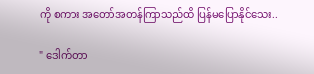ကို စကား အတော်အတန်ကြာသည်ထိ ပြန်မပြောနိုင်သေး..

" ဒေါက်တာ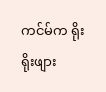ကင်မ်က ရိုးရိုးဖျား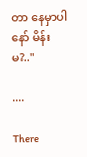တာ နေမှာပါနော် မိန်းမ?.."

....

There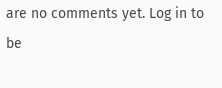are no comments yet. Log in to be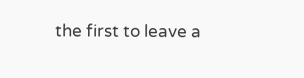the first to leave a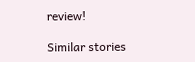review!

Similar stories